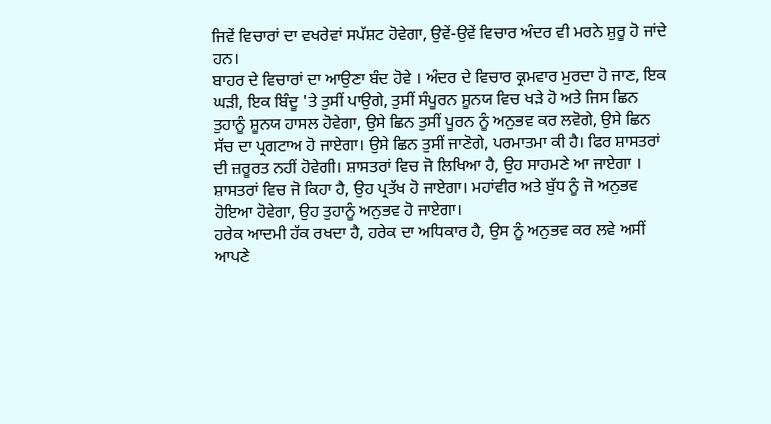ਜਿਵੇਂ ਵਿਚਾਰਾਂ ਦਾ ਵਖਰੇਵਾਂ ਸਪੱਸ਼ਟ ਹੋਵੇਗਾ, ਉਵੇਂ-ਉਵੇਂ ਵਿਚਾਰ ਅੰਦਰ ਵੀ ਮਰਨੇ ਸ਼ੁਰੂ ਹੋ ਜਾਂਦੇ ਹਨ।
ਬਾਹਰ ਦੇ ਵਿਚਾਰਾਂ ਦਾ ਆਉਣਾ ਬੰਦ ਹੋਵੇ । ਅੰਦਰ ਦੇ ਵਿਚਾਰ ਕ੍ਰਮਵਾਰ ਮੁਰਦਾ ਹੋ ਜਾਣ, ਇਕ ਘੜੀ, ਇਕ ਬਿੰਦੂ 'ਤੇ ਤੁਸੀਂ ਪਾਉਗੇ, ਤੁਸੀਂ ਸੰਪੂਰਨ ਸ਼ੂਨਯ ਵਿਚ ਖੜੇ ਹੋ ਅਤੇ ਜਿਸ ਛਿਨ ਤੁਹਾਨੂੰ ਸ਼ੂਨਯ ਹਾਸਲ ਹੋਵੇਗਾ, ਉਸੇ ਛਿਨ ਤੁਸੀਂ ਪੂਰਨ ਨੂੰ ਅਨੁਭਵ ਕਰ ਲਵੋਗੇ, ਉਸੇ ਛਿਨ ਸੱਚ ਦਾ ਪ੍ਰਗਟਾਅ ਹੋ ਜਾਏਗਾ। ਉਸੇ ਛਿਨ ਤੁਸੀਂ ਜਾਣੋਗੇ, ਪਰਮਾਤਮਾ ਕੀ ਹੈ। ਫਿਰ ਸ਼ਾਸਤਰਾਂ ਦੀ ਜ਼ਰੂਰਤ ਨਹੀਂ ਹੋਵੇਗੀ। ਸ਼ਾਸਤਰਾਂ ਵਿਚ ਜੋ ਲਿਖਿਆ ਹੈ, ਉਹ ਸਾਹਮਣੇ ਆ ਜਾਏਗਾ । ਸ਼ਾਸਤਰਾਂ ਵਿਚ ਜੋ ਕਿਹਾ ਹੈ, ਉਹ ਪ੍ਰਤੱਖ ਹੋ ਜਾਏਗਾ। ਮਹਾਂਵੀਰ ਅਤੇ ਬੁੱਧ ਨੂੰ ਜੋ ਅਨੁਭਵ ਹੋਇਆ ਹੋਵੇਗਾ, ਉਹ ਤੁਹਾਨੂੰ ਅਨੁਭਵ ਹੋ ਜਾਏਗਾ।
ਹਰੇਕ ਆਦਮੀ ਹੱਕ ਰਖਦਾ ਹੈ, ਹਰੇਕ ਦਾ ਅਧਿਕਾਰ ਹੈ, ਉਸ ਨੂੰ ਅਨੁਭਵ ਕਰ ਲਵੇ ਅਸੀਂ ਆਪਣੇ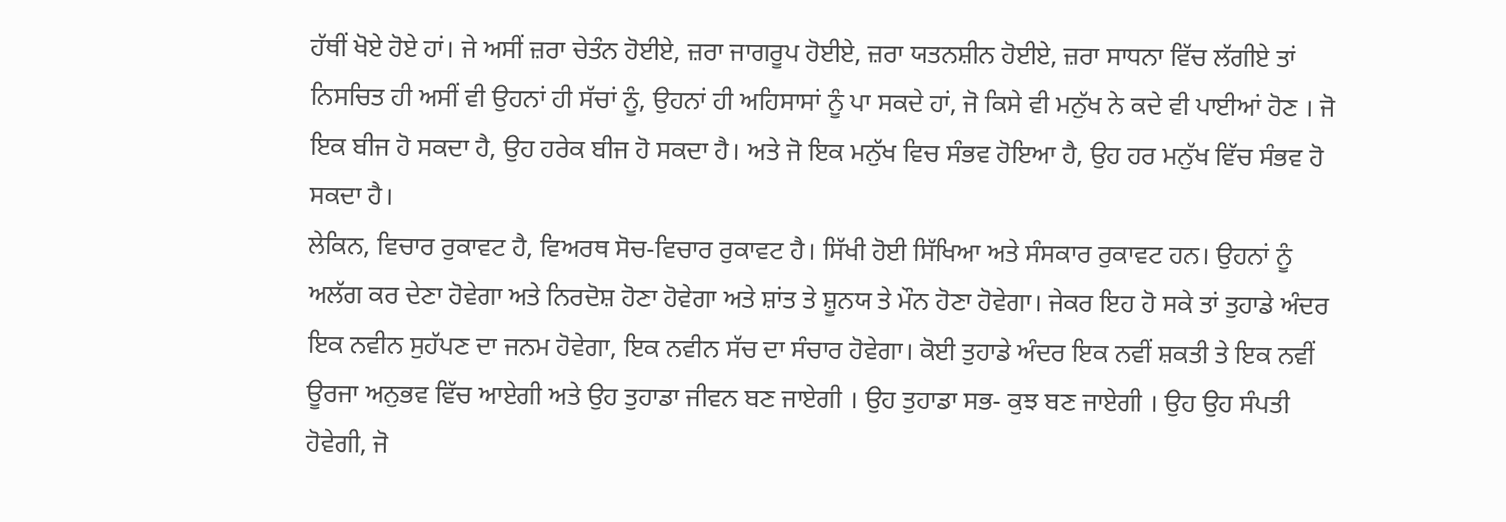ਹੱਥੀਂ ਖੋਏ ਹੋਏ ਹਾਂ। ਜੇ ਅਸੀਂ ਜ਼ਰਾ ਚੇਤੰਨ ਹੋਈਏ, ਜ਼ਰਾ ਜਾਗਰੂਪ ਹੋਈਏ, ਜ਼ਰਾ ਯਤਨਸ਼ੀਨ ਹੋਈਏ, ਜ਼ਰਾ ਸਾਧਨਾ ਵਿੱਚ ਲੱਗੀਏ ਤਾਂ ਨਿਸਚਿਤ ਹੀ ਅਸੀਂ ਵੀ ਉਹਨਾਂ ਹੀ ਸੱਚਾਂ ਨੂੰ, ਉਹਨਾਂ ਹੀ ਅਹਿਸਾਸਾਂ ਨੂੰ ਪਾ ਸਕਦੇ ਹਾਂ, ਜੋ ਕਿਸੇ ਵੀ ਮਨੁੱਖ ਨੇ ਕਦੇ ਵੀ ਪਾਈਆਂ ਹੋਣ । ਜੋ ਇਕ ਬੀਜ ਹੋ ਸਕਦਾ ਹੈ, ਉਹ ਹਰੇਕ ਬੀਜ ਹੋ ਸਕਦਾ ਹੈ। ਅਤੇ ਜੋ ਇਕ ਮਨੁੱਖ ਵਿਚ ਸੰਭਵ ਹੋਇਆ ਹੈ, ਉਹ ਹਰ ਮਨੁੱਖ ਵਿੱਚ ਸੰਭਵ ਹੋ ਸਕਦਾ ਹੈ।
ਲੇਕਿਨ, ਵਿਚਾਰ ਰੁਕਾਵਟ ਹੈ, ਵਿਅਰਥ ਸੋਚ-ਵਿਚਾਰ ਰੁਕਾਵਟ ਹੈ। ਸਿੱਖੀ ਹੋਈ ਸਿੱਖਿਆ ਅਤੇ ਸੰਸਕਾਰ ਰੁਕਾਵਟ ਹਨ। ਉਹਨਾਂ ਨੂੰ ਅਲੱਗ ਕਰ ਦੇਣਾ ਹੋਵੇਗਾ ਅਤੇ ਨਿਰਦੋਸ਼ ਹੋਣਾ ਹੋਵੇਗਾ ਅਤੇ ਸ਼ਾਂਤ ਤੇ ਸ਼ੂਨਯ ਤੇ ਮੌਨ ਹੋਣਾ ਹੋਵੇਗਾ। ਜੇਕਰ ਇਹ ਹੋ ਸਕੇ ਤਾਂ ਤੁਹਾਡੇ ਅੰਦਰ ਇਕ ਨਵੀਨ ਸੁਹੱਪਣ ਦਾ ਜਨਮ ਹੋਵੇਗਾ, ਇਕ ਨਵੀਨ ਸੱਚ ਦਾ ਸੰਚਾਰ ਹੋਵੇਗਾ। ਕੋਈ ਤੁਹਾਡੇ ਅੰਦਰ ਇਕ ਨਵੀਂ ਸ਼ਕਤੀ ਤੇ ਇਕ ਨਵੀਂ ਊਰਜਾ ਅਨੁਭਵ ਵਿੱਚ ਆਏਗੀ ਅਤੇ ਉਹ ਤੁਹਾਡਾ ਜੀਵਨ ਬਣ ਜਾਏਗੀ । ਉਹ ਤੁਹਾਡਾ ਸਭ- ਕੁਝ ਬਣ ਜਾਏਗੀ । ਉਹ ਉਹ ਸੰਪਤੀ ਹੋਵੇਗੀ, ਜੋ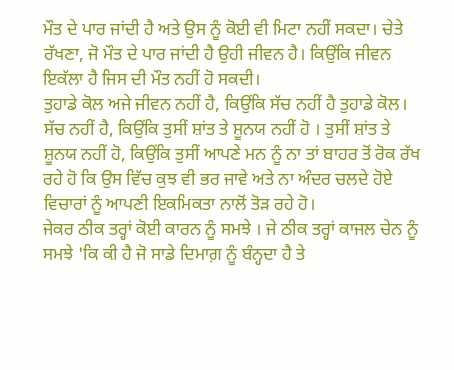ਮੌਤ ਦੇ ਪਾਰ ਜਾਂਦੀ ਹੈ ਅਤੇ ਉਸ ਨੂੰ ਕੋਈ ਵੀ ਮਿਟਾ ਨਹੀਂ ਸਕਦਾ। ਚੇਤੇ ਰੱਖਣਾ, ਜੋ ਮੌਤ ਦੇ ਪਾਰ ਜਾਂਦੀ ਹੈ ਉਹੀ ਜੀਵਨ ਹੈ। ਕਿਉਂਕਿ ਜੀਵਨ ਇਕੱਲਾ ਹੈ ਜਿਸ ਦੀ ਮੌਤ ਨਹੀਂ ਹੋ ਸਕਦੀ।
ਤੁਹਾਡੇ ਕੋਲ ਅਜੇ ਜੀਵਨ ਨਹੀਂ ਹੈ, ਕਿਉਂਕਿ ਸੱਚ ਨਹੀਂ ਹੈ ਤੁਹਾਡੇ ਕੋਲ। ਸੱਚ ਨਹੀਂ ਹੈ, ਕਿਉਂਕਿ ਤੁਸੀਂ ਸ਼ਾਂਤ ਤੇ ਸ਼ੂਨਯ ਨਹੀਂ ਹੋ । ਤੁਸੀਂ ਸ਼ਾਂਤ ਤੇ ਸ਼ੂਨਯ ਨਹੀਂ ਹੋ, ਕਿਉਂਕਿ ਤੁਸੀਂ ਆਪਣੇ ਮਨ ਨੂੰ ਨਾ ਤਾਂ ਬਾਹਰ ਤੋਂ ਰੋਕ ਰੱਖ ਰਹੇ ਹੋ ਕਿ ਉਸ ਵਿੱਚ ਕੁਝ ਵੀ ਭਰ ਜਾਵੇ ਅਤੇ ਨਾ ਅੰਦਰ ਚਲਦੇ ਹੋਏ ਵਿਚਾਰਾਂ ਨੂੰ ਆਪਣੀ ਇਕਮਿਕਤਾ ਨਾਲੋਂ ਤੋੜ ਰਹੇ ਹੋ।
ਜੇਕਰ ਠੀਕ ਤਰ੍ਹਾਂ ਕੋਈ ਕਾਰਨ ਨੂੰ ਸਮਝੇ । ਜੇ ਠੀਕ ਤਰ੍ਹਾਂ ਕਾਜਲ ਚੇਨ ਨੂੰ ਸਮਝੇ 'ਕਿ ਕੀ ਹੈ ਜੋ ਸਾਡੇ ਦਿਮਾਗ਼ ਨੂੰ ਬੰਨ੍ਹਦਾ ਹੈ ਤੇ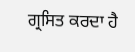ਗ੍ਰਸਿਤ ਕਰਦਾ ਹੈ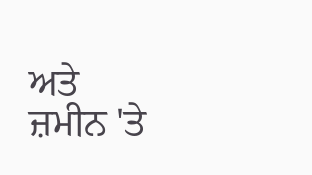ਅਤੇ ਜ਼ਮੀਨ 'ਤੇ